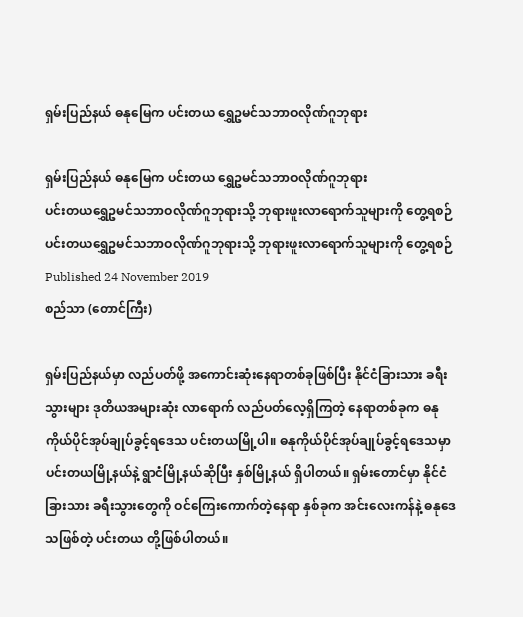ရှမ်းပြည်နယ် ဓနုမြေက ပင်းတယ ရွှေဥမင်သဘာဝလိုဏ်ဂူဘုရား

ရှမ်းပြည်နယ် ဓနုမြေက ပင်းတယ ရွှေဥမင်သဘာဝလိုဏ်ဂူဘုရား
ပင်းတယရွှေဥမင်သဘာဝလိုဏ်ဂူဘုရားသို့ ဘုရားဖူးလာရောက်သူများကို တွေ့ရစဉ်
ပင်းတယရွှေဥမင်သဘာဝလိုဏ်ဂူဘုရားသို့ ဘုရားဖူးလာရောက်သူများကို တွေ့ရစဉ်
Published 24 November 2019
စည်သာ (တောင်ကြီး)

ရှမ်းပြည်နယ်မှာ လည်ပတ်ဖို့ အကောင်းဆုံးနေရာတစ်ခုဖြစ်ပြီး နိုင်ငံခြားသား ခရီးသွားများ ဒုတိယအများဆုံး လာရောက် လည်ပတ်လေ့ရှိကြတဲ့ နေရာတစ်ခုက ဓနုကိုယ်ပိုင်အုပ်ချုပ်ခွင့်ရဒေသ ပင်းတယမြို့ပါ။ ဓနုကိုယ်ပိုင်အုပ်ချုပ်ခွင့်ရဒေသမှာ ပင်းတယမြို့နယ်နဲ့ ရွာငံမြို့နယ်ဆိုပြီး နှစ်မြို့နယ် ရှိပါတယ်။ ရှမ်းတောင်မှာ နိုင်ငံခြားသား ခရီးသွားတွေကို ဝင်ကြေးကောက်တဲ့နေရာ နှစ်ခုက အင်းလေးကန်နဲ့ ဓနုဒေသဖြစ်တဲ့ ပင်းတယ တို့ဖြစ်ပါတယ်။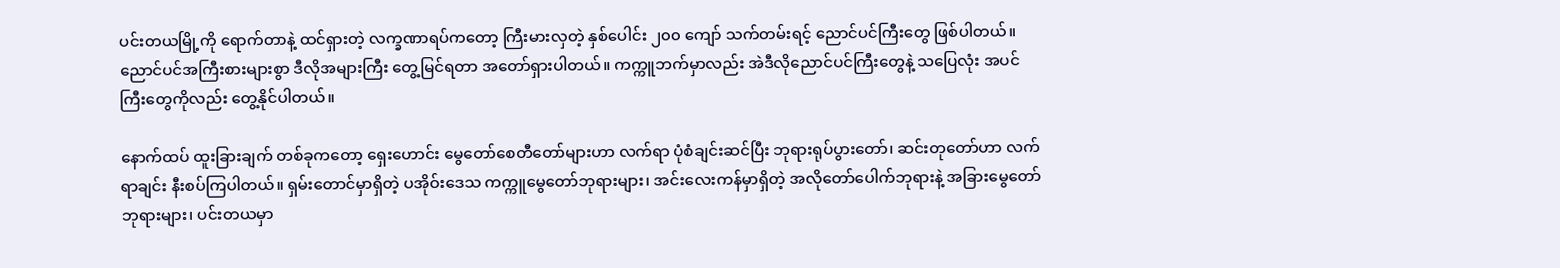ပင်းတယမြို့ကို ရောက်တာနဲ့ ထင်ရှားတဲ့ လက္ခဏာရပ်ကတော့ ကြီးမားလှတဲ့ နှစ်ပေါင်း ၂၀၀ ကျော် သက်တမ်းရင့် ညောင်ပင်ကြီးတွေ ဖြစ်ပါတယ်။ ညောင်ပင်အကြီးစားများစွာ ဒီလိုအများကြီး တွေ့မြင်ရတာ အတော်ရှားပါတယ်။ ကက္ကူဘက်မှာလည်း အဲဒီလိုညောင်ပင်ကြီးတွေနဲ့ သပြေလုံး အပင်ကြီးတွေကိုလည်း တွေ့နိုင်ပါတယ်။

နောက်ထပ် ထူးခြားချက် တစ်ခုကတော့ ရှေးဟောင်း မွေတော်စေတီတော်များဟာ လက်ရာ ပုံစံချင်းဆင်ပြီး ဘုရားရုပ်ပွားတော်၊ ဆင်းတုတော်ဟာ လက်ရာချင်း နီးစပ်ကြပါတယ်။ ရှမ်းတောင်မှာရှိတဲ့ ပအိုဝ်းဒေသ ကက္ကူမွေတော်ဘုရားများ၊ အင်းလေးကန်မှာရှိတဲ့ အလိုတော်ပေါက်ဘုရားနဲ့ အခြားမွေတော်ဘုရားများ၊ ပင်းတယမှာ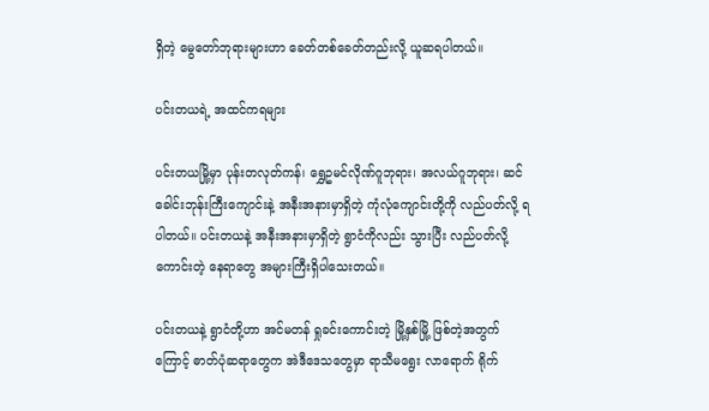ရှိတဲ့ မွေတော်ဘုရားများဟာ ခေတ်တစ်ခေတ်တည်းလို့ ယူဆရပါတယ်။

ပင်းတယရဲ့ အထင်ကရများ

ပင်းတယမြို့မှာ ပုန်းတလုတ်ကန်၊ ရွှေဥမင်လိုဏ်ဂူဘုရား၊ အလယ်ဂူဘုရား၊ ဆင်ခေါင်းဘုန်းကြီးကျောင်းနဲ့ အနီးအနားမှာရှိတဲ့ ကုံလုံကျောင်းတို့ကို လည်ပတ်လို့ ရပါတယ်။ ပင်းတယနဲ့ အနီးအနားမှာရှိတဲ့ ရွာငံကိုလည်း သွားပြီး လည်ပတ်လို့ကောင်းတဲ့ နေရာတွေ အများကြီးရှိပါသေးတယ်။

ပင်းတယနဲ့ ရွာငံတို့ဟာ အင်မတန် ရှုခင်းကောင်းတဲ့ မြို့နှစ်မြို့ ဖြစ်တဲ့အတွက်ကြောင့် ဓာတ်ပုံဆရာတွေက အဲဒီဒေသတွေမှာ ရာသီမရွေး လာရောက် ရိုက်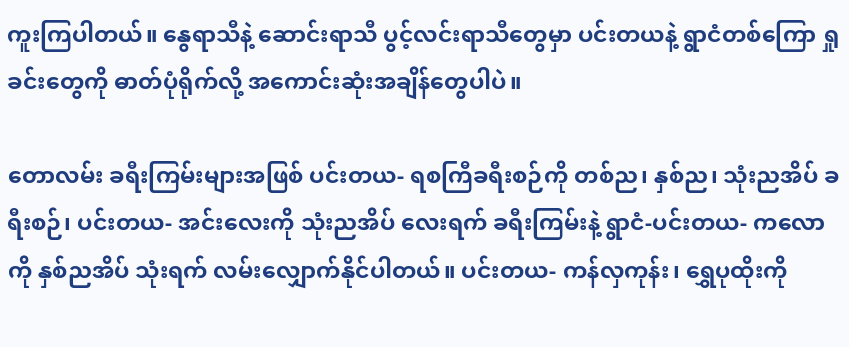ကူးကြပါတယ်။ နွေရာသီနဲ့ ဆောင်းရာသီ ပွင့်လင်းရာသီတွေမှာ ပင်းတယနဲ့ ရွာငံတစ်ကြော ရှုခင်းတွေကို ဓာတ်ပုံရိုက်လို့ အကောင်းဆုံးအချိန်တွေပါပဲ။

တောလမ်း ခရီးကြမ်းများအဖြစ် ပင်းတယ- ရစကြီခရီးစဉ်ကို တစ်ည၊ နှစ်ည၊ သုံးညအိပ် ခရီးစဉ်၊ ပင်းတယ- အင်းလေးကို သုံးညအိပ် လေးရက် ခရီးကြမ်းနဲ့ ရွာငံ-ပင်းတယ- ကလောကို နှစ်ညအိပ် သုံးရက် လမ်းလျှောက်နိုင်ပါတယ်။ ပင်းတယ- ကန်လှကုန်း၊ ရွှေပုထိုးကို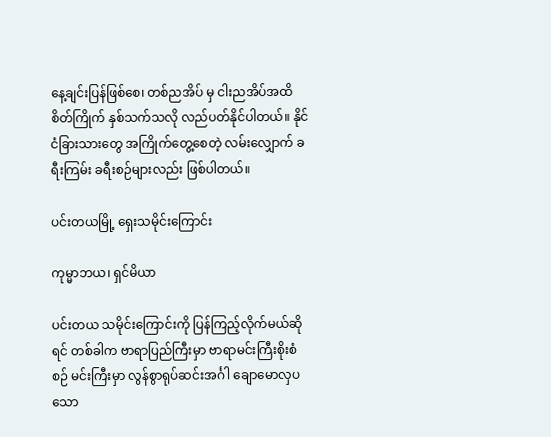နေ့ချင်းပြန်ဖြစ်စေ၊ တစ်ညအိပ် မှ ငါးညအိပ်အထိ စိတ်ကြိုက် နှစ်သက်သလို လည်ပတ်နိုင်ပါတယ်။ နိုင်ငံခြားသားတွေ အကြိုက်တွေ့စေတဲ့ လမ်းလျှောက် ခရီးကြမ်း ခရီးစဉ်များလည်း ဖြစ်ပါတယ်။

ပင်းတယမြို့ ရှေးသမိုင်းကြောင်း

ကုမ္မာဘယ၊ ရှင်မိယာ

ပင်းတယ သမိုင်းကြောင်းကို ပြန်ကြည့်လိုက်မယ်ဆိုရင် တစ်ခါက ဗာရာပြည်ကြီးမှာ ဗာရာမင်းကြီးစိုးစံစဉ် မင်းကြီးမှာ လွန်စွာရုပ်ဆင်းအင်္ဂါ ချောမောလှပသော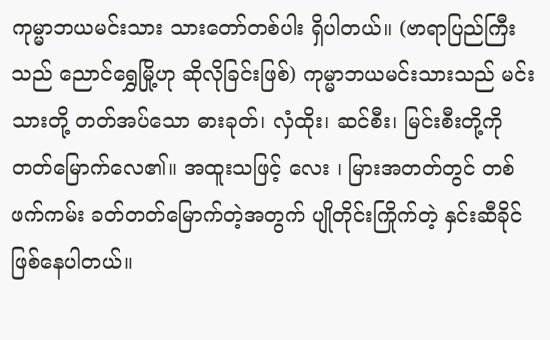ကုမ္မာဘယမင်းသား သားတော်တစ်ပါး ရှိပါတယ်။ (ဗာရာပြည်ကြီးသည် ညောင်ရွှေမြို့ဟု ဆိုလိုခြင်းဖြစ်) ကုမ္မာဘယမင်းသားသည် မင်းသားတို့ တတ်အပ်သော ဓားခုတ်၊ လှံထိုး၊ ဆင်စီး၊ မြင်းစီးတို့ကို တတ်မြောက်လေ၏။ အထူးသဖြင့် လေး ၊ မြားအတတ်တွင် တစ်ဖက်ကမ်း ခတ်တတ်မြောက်တဲ့အတွက် ပျိုတိုင်းကြိုက်တဲ့ နှင်းဆီခိုင် ဖြစ်နေပါတယ်။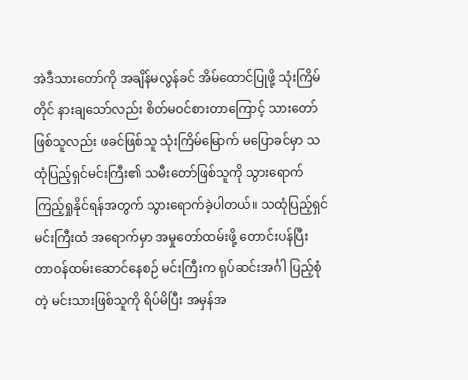အဲဒီသားတော်ကို အချိန်မလွန်ခင် အိမ်ထောင်ပြုဖို့ သုံးကြိမ်တိုင် နားချသော်လည်း စိတ်မဝင်စားတာကြောင့် သားတော်ဖြစ်သူလည်း ဖခင်ဖြစ်သူ သုံးကြိမ်မြောက် မပြောခင်မှာ သထုံပြည့်ရှင်မင်းကြီး၏ သမီးတော်ဖြစ်သူကို သွားရောက် ကြည့်ရှုနိုင်ရန်အတွက် သွားရောက်ခဲ့ပါတယ်။ သထုံပြည့်ရှင်မင်းကြီးထံ အရောက်မှာ အမှုတော်ထမ်းဖို့ တောင်းပန်ပြီး တာဝန်ထမ်းဆောင်နေစဉ် မင်းကြီးက ရုပ်ဆင်းအင်္ဂါ ပြည့်စုံတဲ့ မင်းသားဖြစ်သူကို ရိပ်မိပြီး အမှန်အ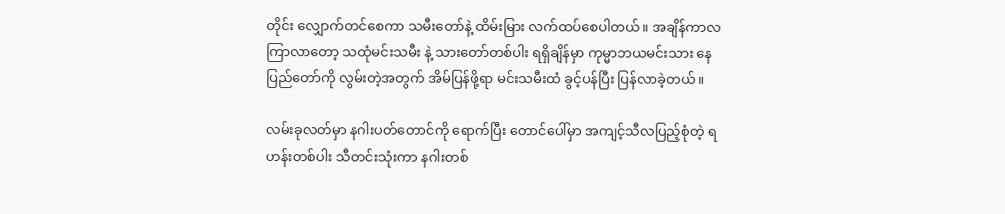တိုင်း လျှောက်တင်စေကာ သမီးတော်နဲ့ ထိမ်းမြား လက်ထပ်စေပါတယ်။ အချိန်ကာလကြာလာတော့ သထုံမင်းသမီး နဲ့ သားတော်တစ်ပါး ရရှိချိန်မှာ ကုမ္မာဘယမင်းသား နေပြည်တော်ကို လွမ်းတဲ့အတွက် အိမ်ပြန်ဖို့ရာ မင်းသမီးထံ ခွင့်ပန်ပြီး ပြန်လာခဲ့တယ်။

လမ်းခုလတ်မှာ နဂါးပတ်တောင်ကို ရောက်ပြီး တောင်ပေါ်မှာ အကျင့်သီလပြည့်စုံတဲ့ ရဟန်းတစ်ပါး သီတင်းသုံးကာ နဂါးတစ်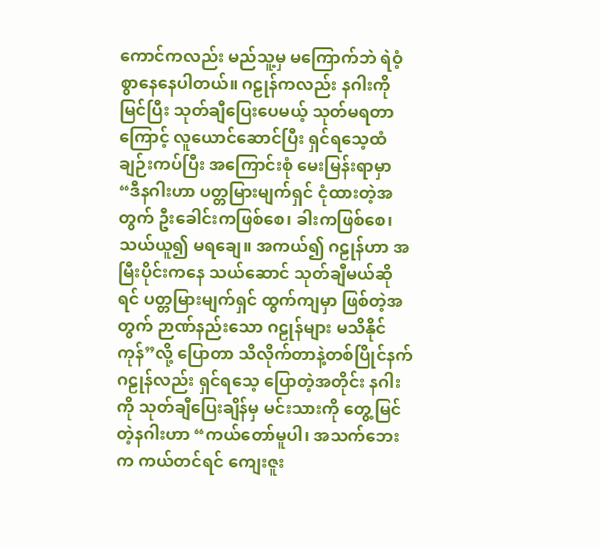ကောင်ကလည်း မည်သူ့မှ မကြောက်ဘဲ ရဲဝံ့စွာနေနေပါတယ်။ ဂဠုန်ကလည်း နဂါးကို မြင်ပြီး သုတ်ချီပြေးပေမယ့် သုတ်မရတာကြောင့် လူယောင်ဆောင်ပြီး ရှင်ရသေ့ထံ ချဉ်းကပ်ပြီး အကြောင်းစုံ မေးမြန်းရာမှာ “ဒီနဂါးဟာ ပတ္တမြားမျက်ရှင် ငုံထားတဲ့အတွက် ဦးခေါင်းကဖြစ်စေ၊ ခါးကဖြစ်စေ၊ သယ်ယူ၍ မရချေ။ အကယ်၍ ဂဠုန်ဟာ အမြီးပိုင်းကနေ သယ်ဆောင် သုတ်ချီမယ်ဆိုရင် ပတ္တမြားမျက်ရှင် ထွက်ကျမှာ ဖြစ်တဲ့အတွက် ဉာဏ်နည်းသော ဂဠုန်များ မသိနိုင်ကုန်”လို့ ပြောတာ သိလိုက်တာနဲ့တစ်ပြိုင်နက် ဂဠုန်လည်း ရှင်ရသေ့ ပြောတဲ့အတိုင်း နဂါးကို သုတ်ချီပြေးချိန်မှ မင်းသားကို တွေ့မြင်တဲ့နဂါးဟာ “ကယ်တော်မူပါ၊ အသက်ဘေးက ကယ်တင်ရင် ကျေးဇူး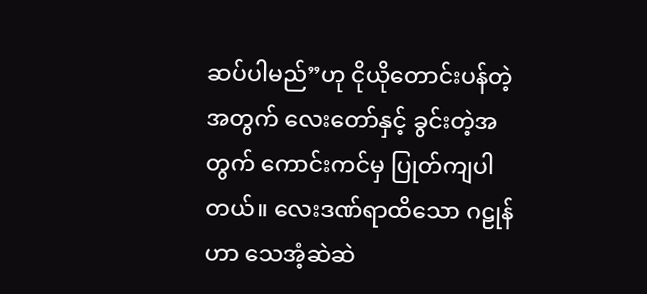ဆပ်ပါမည်”ဟု ငိုယိုတောင်းပန်တဲ့အတွက် လေးတော်နှင့် ခွင်းတဲ့အတွက် ကောင်းကင်မှ ပြုတ်ကျပါတယ်။ လေးဒဏ်ရာထိသော ဂဠုန်ဟာ သေအံ့ဆဲဆဲ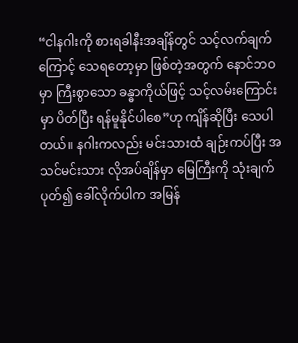“ငါနဂါးကို စားရခါနီးအချိန်တွင် သင့်လက်ချက်ကြောင့် သေရတော့မှာ ဖြစ်တဲ့အတွက် နောင်ဘဝမှာ ကြီးစွာသော ခန္ဓာကိုယ်ဖြင့် သင့်လမ်းကြောင်းမှာ ပိတ်ပြီး ရန်မူနိုင်ပါစေ”ဟု ကျိန်ဆိုပြီး သေပါတယ်။ နဂါးကလည်း မင်းသားထံ ချဉ်းကပ်ပြီး အသင်မင်းသား လိုအပ်ချိန်မှာ မြေကြီးကို သုံးချက်ပုတ်၍ ခေါ်လိုက်ပါက အမြန်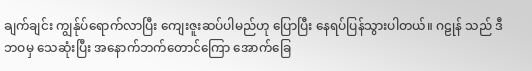ချက်ချင်း ကျွန်ုပ်ရောက်လာပြီး ကျေးဇူးဆပ်ပါမည်ဟု ပြောပြီး နေရပ်ပြန်သွားပါတယ်။ ဂဠုန် သည် ဒီဘဝမှ သေဆုံးပြီး အနောက်ဘက်တောင်ကြော အောက်ခြေ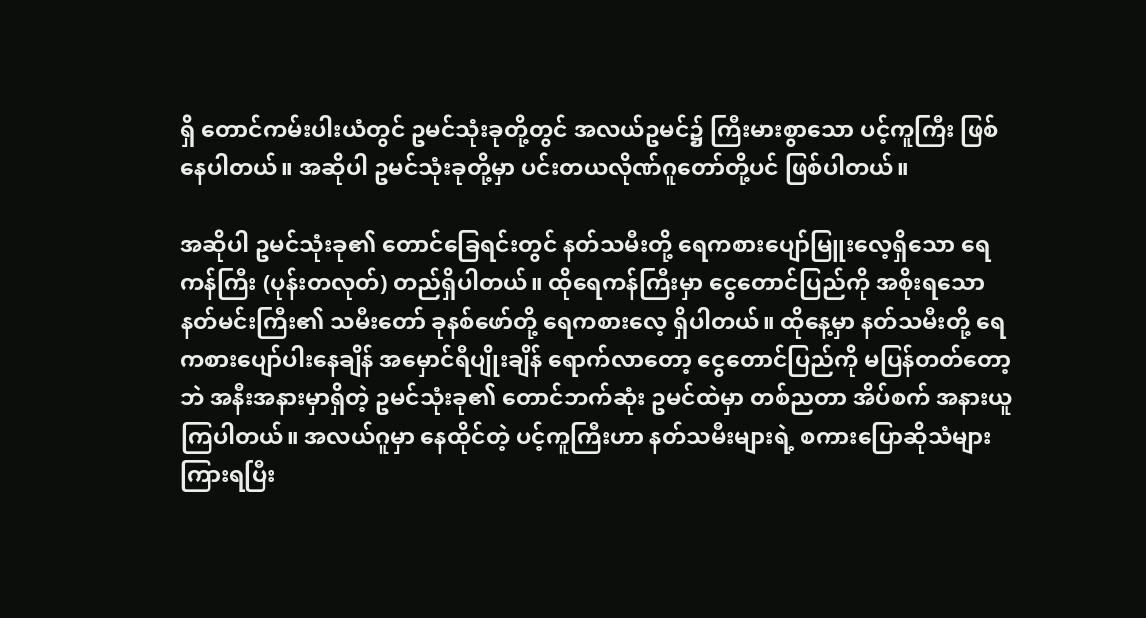ရှိ တောင်ကမ်းပါးယံတွင် ဥမင်သုံးခုတို့တွင် အလယ်ဥမင်၌ ကြီးမားစွာသော ပင့်ကူကြီး ဖြစ်နေပါတယ်။ အဆိုပါ ဥမင်သုံးခုတို့မှာ ပင်းတယလိုဏ်ဂူတော်တို့ပင် ဖြစ်ပါတယ်။

အဆိုပါ ဥမင်သုံးခု၏ တောင်ခြေရင်းတွင် နတ်သမီးတို့ ရေကစားပျော်မြူးလေ့ရှိသော ရေကန်ကြီး (ပုန်းတလုတ်) တည်ရှိပါတယ်။ ထိုရေကန်ကြီးမှာ ငွေတောင်ပြည်ကို အစိုးရသော နတ်မင်းကြီး၏ သမီးတော် ခုနစ်ဖော်တို့ ရေကစားလေ့ ရှိပါတယ်။ ထိုနေ့မှာ နတ်သမီးတို့ ရေကစားပျော်ပါးနေချိန် အမှောင်ရီပျိုးချိန် ရောက်လာတော့ ငွေတောင်ပြည်ကို မပြန်တတ်တော့ဘဲ အနီးအနားမှာရှိတဲ့ ဥမင်သုံးခု၏ တောင်ဘက်ဆုံး ဥမင်ထဲမှာ တစ်ညတာ အိပ်စက် အနားယူကြပါတယ်။ အလယ်ဂူမှာ နေထိုင်တဲ့ ပင့်ကူကြီးဟာ နတ်သမီးများရဲ့ စကားပြောဆိုသံများကြားရပြီး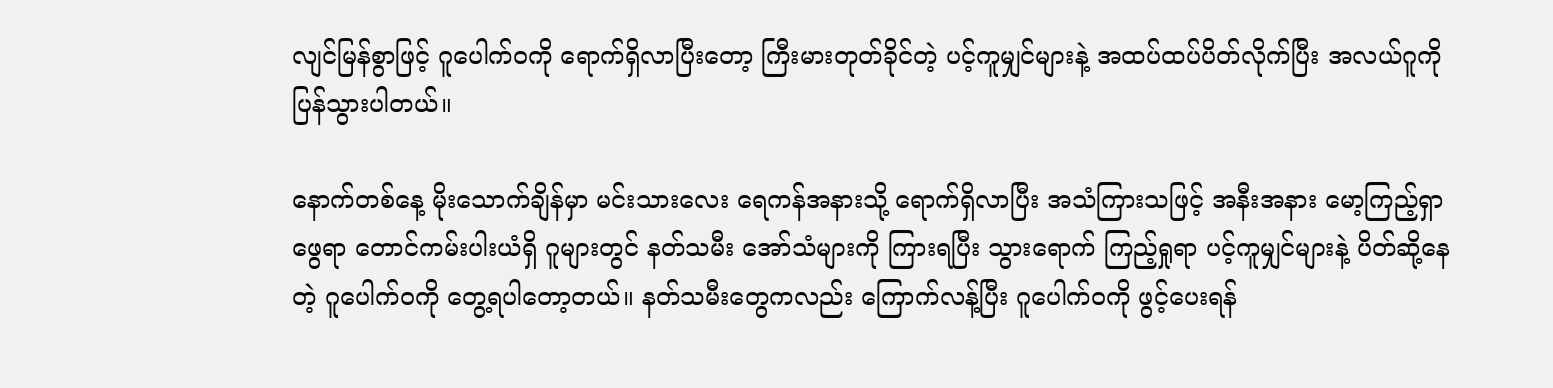လျင်မြန်စွာဖြင့် ဂူပေါက်ဝကို ရောက်ရှိလာပြီးတော့ ကြီးမားတုတ်ခိုင်တဲ့ ပင့်ကူမျှင်များနဲ့ အထပ်ထပ်ပိတ်လိုက်ပြီး အလယ်ဂူကို ပြန်သွားပါတယ်။

နောက်တစ်နေ့ မိုးသောက်ချိန်မှာ မင်းသားလေး ရေကန်အနားသို့ ရောက်ရှိလာပြီး အသံကြားသဖြင့် အနီးအနား မော့ကြည့်ရှာဖွေရာ တောင်ကမ်းပါးယံရှိ ဂူများတွင် နတ်သမီး အော်သံများကို ကြားရပြီး သွားရောက် ကြည့်ရှုရာ ပင့်ကူမျှင်များနဲ့ ပိတ်ဆို့နေတဲ့ ဂူပေါက်ဝကို တွေ့ရပါတော့တယ်။ နတ်သမီးတွေကလည်း ကြောက်လန့်ပြီး ဂူပေါက်ဝကို ဖွင့်ပေးရန်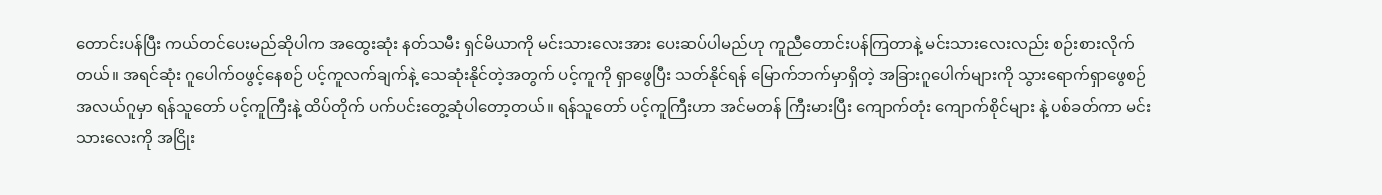တောင်းပန်ပြီး ကယ်တင်ပေးမည်ဆိုပါက အထွေးဆုံး နတ်သမီး ရှင်မိယာကို မင်းသားလေးအား ပေးဆပ်ပါမည်ဟု ကူညီတောင်းပန်ကြတာနဲ့ မင်းသားလေးလည်း စဉ်းစားလိုက်တယ်။ အရင်ဆုံး ဂူပေါက်ဝဖွင့်နေစဉ် ပင့်ကူလက်ချက်နဲ့ သေဆုံးနိုင်တဲ့အတွက် ပင့်ကူကို ရှာဖွေပြီး သတ်နိုင်ရန် မြောက်ဘက်မှာရှိတဲ့ အခြားဂူပေါက်များကို သွားရောက်ရှာဖွေစဉ် အလယ်ဂူမှာ ရန်သူတော် ပင့်ကူကြီးနဲ့ ထိပ်တိုက် ပက်ပင်းတွေ့ဆုံပါတော့တယ်။ ရန်သူတော် ပင့်ကူကြီးဟာ အင်မတန် ကြီးမားပြီး ကျောက်တုံး ကျောက်စိုင်များ နဲ့ ပစ်ခတ်ကာ မင်းသားလေးကို အငြိုး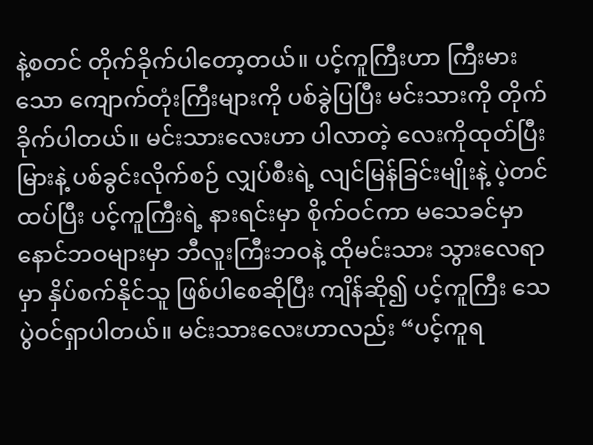နဲ့စတင် တိုက်ခိုက်ပါတော့တယ်။ ပင့်ကူကြီးဟာ ကြီးမားသော ကျောက်တုံးကြီးများကို ပစ်ခွဲပြပြီး မင်းသားကို တိုက်ခိုက်ပါတယ်။ မင်းသားလေးဟာ ပါလာတဲ့ လေးကိုထုတ်ပြီး မြားနဲ့ ပစ်ခွင်းလိုက်စဉ် လျှပ်စီးရဲ့ လျင်မြန်ခြင်းမျိုးနဲ့ ပဲ့တင်ထပ်ပြီး ပင့်ကူကြီးရဲ့ နားရင်းမှာ စိုက်ဝင်ကာ မသေခင်မှာ နောင်ဘဝများမှာ ဘီလူးကြီးဘဝနဲ့ ထိုမင်းသား သွားလေရာမှာ နှိပ်စက်နိုင်သူ ဖြစ်ပါစေဆိုပြီး ကျိန်ဆို၍ ပင့်ကူကြီး သေပွဲဝင်ရှာပါတယ်။ မင်းသားလေးဟာလည်း “ပင့်ကူရ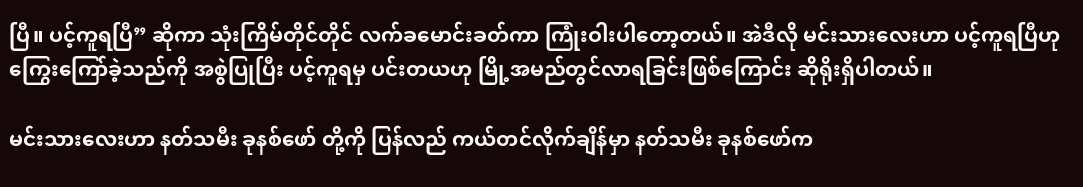ပြီ။ ပင့်ကူရပြီ” ဆိုကာ သုံးကြိမ်တိုင်တိုင် လက်ခမောင်းခတ်ကာ ကြုံးဝါးပါတော့တယ်။ အဲဒီလို မင်းသားလေးဟာ ပင့်ကူရပြီဟု ကြွေးကြော်ခဲ့သည်ကို အစွဲပြုပြီး ပင့်ကူရမှ ပင်းတယဟု မြို့အမည်တွင်လာရခြင်းဖြစ်ကြောင်း ဆိုရိုးရှိပါတယ်။

မင်းသားလေးဟာ နတ်သမီး ခုနစ်ဖော် တို့ကို ပြန်လည် ကယ်တင်လိုက်ချိန်မှာ နတ်သမီး ခုနစ်ဖော်က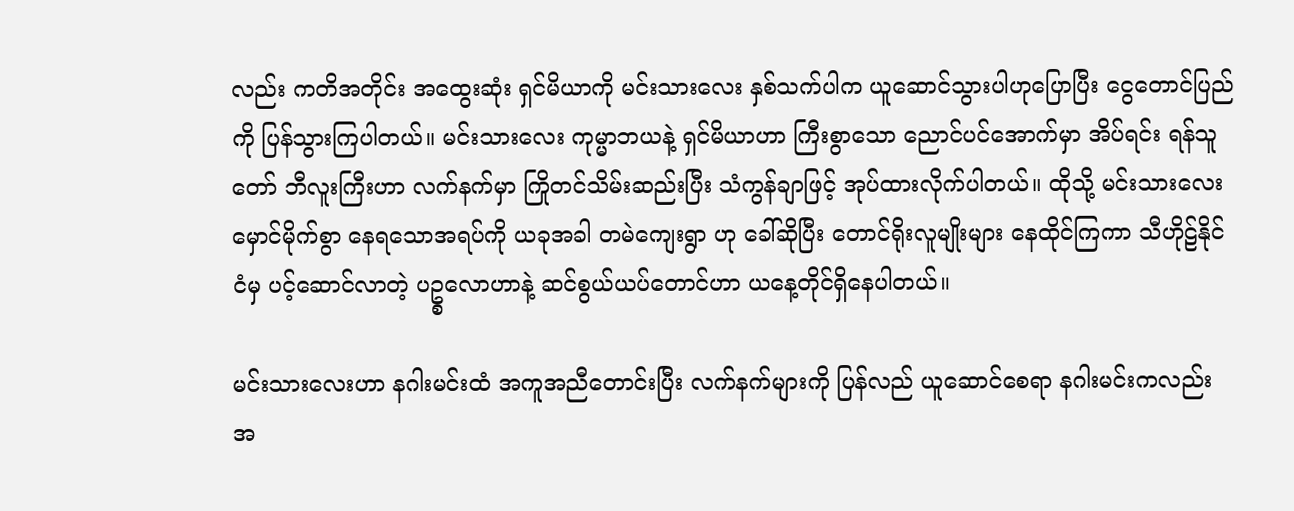လည်း ကတိအတိုင်း အထွေးဆုံး ရှင်မိယာကို မင်းသားလေး နှစ်သက်ပါက ယူဆောင်သွားပါဟုပြောပြီး ငွေတောင်ပြည်ကို ပြန်သွားကြပါတယ်။ မင်းသားလေး ကုမ္မာဘယနဲ့ ရှင်မိယာဟာ ကြီးစွာသော ညောင်ပင်အောက်မှာ အိပ်ရင်း ရန်သူတော် ဘီလူးကြီးဟာ လက်နက်မှာ ကြိုတင်သိမ်းဆည်းပြီး သံကွန်ချာဖြင့် အုပ်ထားလိုက်ပါတယ်။ ထိုသို့ မင်းသားလေး မှောင်မိုက်စွာ နေရသောအရပ်ကို ယခုအခါ တမဲကျေးရွာ ဟု ခေါ်ဆိုပြီး တောင်ရိုးလူမျိုးများ နေထိုင်ကြကာ သီဟိုဠ်နိုင်ငံမှ ပင့်ဆောင်လာတဲ့ ပဥ္စလောဟာနဲ့ ဆင်စွယ်ယပ်တောင်ဟာ ယနေ့တိုင်ရှိနေပါတယ်။

မင်းသားလေးဟာ နဂါးမင်းထံ အကူအညီတောင်းပြီး လက်နက်များကို ပြန်လည် ယူဆောင်စေရာ နဂါးမင်းကလည်း အ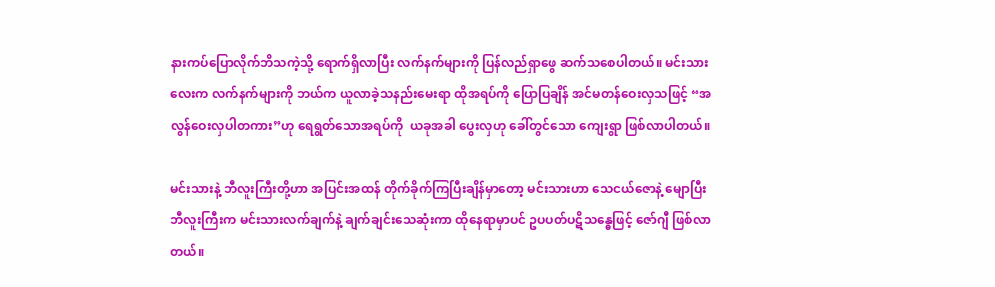နားကပ်ပြောလိုက်ဘိသကဲ့သို့ ရောက်ရှိလာပြီး လက်နက်များကို ပြန်လည်ရှာဖွေ ဆက်သစေပါတယ်။ မင်းသားလေးက လက်နက်များကို ဘယ်က ယူလာခဲ့သနည်းမေးရာ ထိုအရပ်ကို ပြောပြချိန် အင်မတန်ဝေးလှသဖြင့် “အလွန်ဝေးလှပါတကား”ဟု ရေရွတ်သောအရပ်ကို  ယခုအခါ ပွေးလှဟု ခေါ်တွင်သော ကျေးရွာ ဖြစ်လာပါတယ်။

မင်းသားနဲ့ ဘီလူးကြီးတို့ဟာ အပြင်းအထန် တိုက်ခိုက်ကြပြီးချိန်မှာတော့ မင်းသားဟာ သေငယ်ဇောနဲ့ မျောပြီး ဘီလူးကြီးက မင်းသားလက်ချက်နဲ့ ချက်ချင်းသေဆုံးကာ ထိုနေရာမှာပင် ဥပပတ်ပဋိသန္ဓေဖြင့် ဇော်ဂျီ ဖြစ်လာတယ်။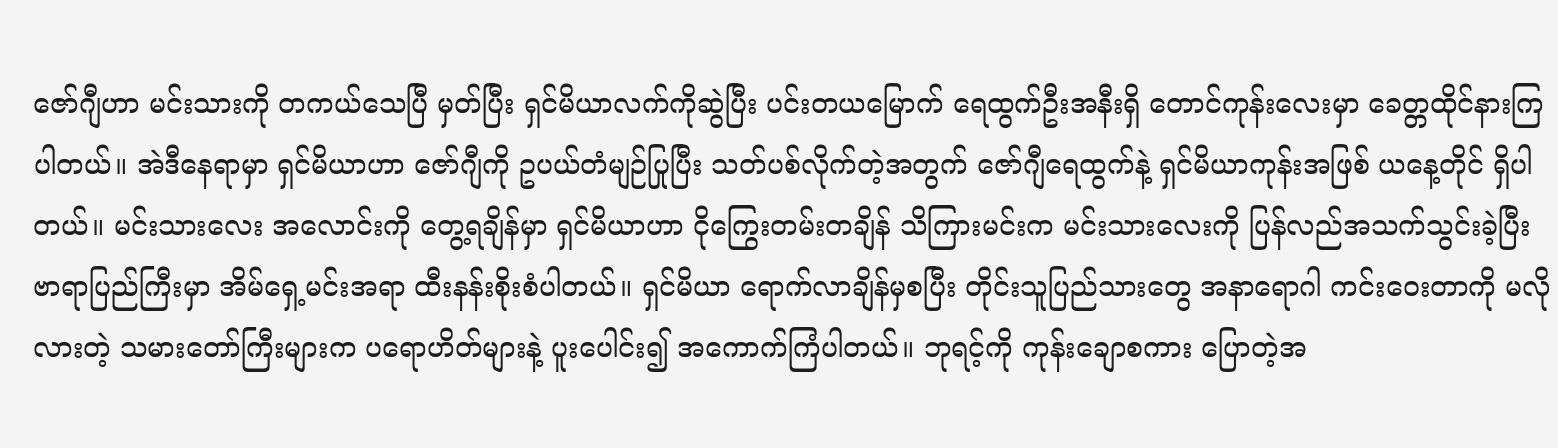ဇော်ဂျီဟာ မင်းသားကို တကယ်သေပြီ မှတ်ပြီး ရှင်မိယာလက်ကိုဆွဲပြီး ပင်းတယမြောက် ရေထွက်ဦးအနီးရှိ တောင်ကုန်းလေးမှာ ခေတ္တထိုင်နားကြပါတယ်။ အဲဒီနေရာမှာ ရှင်မိယာဟာ ဇော်ဂျီကို ဥပယ်တံမျဉ်ပြုပြီး သတ်ပစ်လိုက်တဲ့အတွက် ဇော်ဂျီရေထွက်နဲ့ ရှင်မိယာကုန်းအဖြစ် ယနေ့တိုင် ရှိပါတယ်။ မင်းသားလေး အလောင်းကို တွေ့ရချိန်မှာ ရှင်မိယာဟာ ငိုကြွေးတမ်းတချိန် သိကြားမင်းက မင်းသားလေးကို ပြန်လည်အသက်သွင်းခဲ့ပြီး ဗာရာပြည်ကြီးမှာ အိမ်ရှေ့မင်းအရာ ထီးနန်းစိုးစံပါတယ်။ ရှင်မိယာ ရောက်လာချိန်မှစပြီး တိုင်းသူပြည်သားတွေ အနာရောဂါ ကင်းဝေးတာကို မလိုလားတဲ့ သမားတော်ကြီးများက ပရောဟိတ်များနဲ့ ပူးပေါင်း၍ အကောက်ကြံပါတယ်။ ဘုရင့်ကို ကုန်းချောစကား ပြောတဲ့အ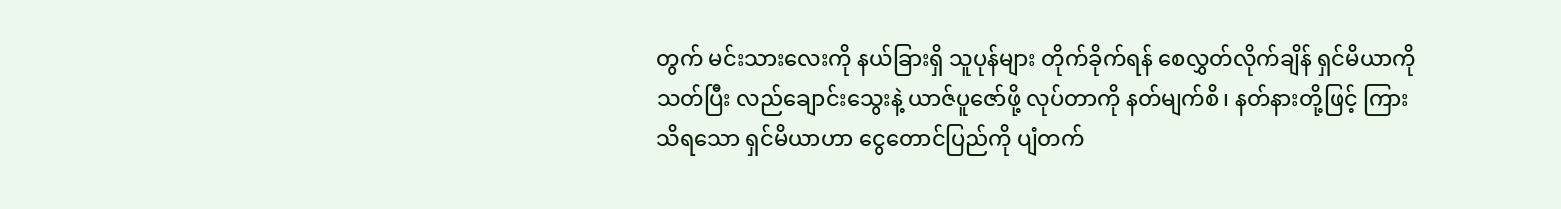တွက် မင်းသားလေးကို နယ်ခြားရှိ သူပုန်များ တိုက်ခိုက်ရန် စေလွှတ်လိုက်ချိန် ရှင်မိယာကို သတ်ပြီး လည်ချောင်းသွေးနဲ့ ယာဇ်ပူဇော်ဖို့ လုပ်တာကို နတ်မျက်စိ၊ နတ်နားတို့ဖြင့် ကြားသိရသော ရှင်မိယာဟာ ငွေတောင်ပြည်ကို ပျံတက်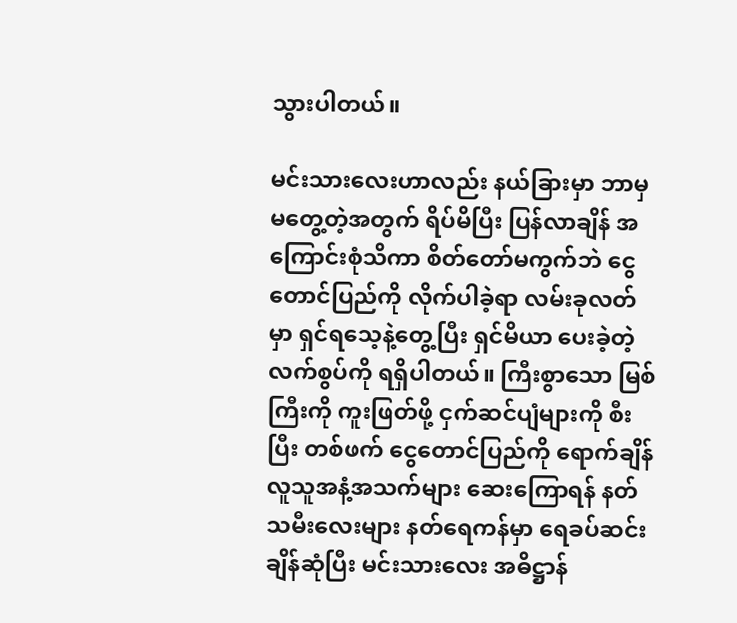သွားပါတယ်။

မင်းသားလေးဟာလည်း နယ်ခြားမှာ ဘာမှမတွေ့တဲ့အတွက် ရိပ်မိပြီး ပြန်လာချိန် အကြောင်းစုံသိကာ စိတ်တော်မကွက်ဘဲ ငွေတောင်ပြည်ကို လိုက်ပါခဲ့ရာ လမ်းခုလတ်မှာ ရှင်ရသေ့နဲ့တွေ့ပြီး ရှင်မိယာ ပေးခဲ့တဲ့ လက်စွပ်ကို ရရှိပါတယ်။ ကြီးစွာသော မြစ်ကြီးကို ကူးဖြတ်ဖို့ ငှက်ဆင်ပျံများကို စီးပြီး တစ်ဖက် ငွေတောင်ပြည်ကို ရောက်ချိန် လူသူအနံ့အသက်များ ဆေးကြောရန် နတ်သမီးလေးများ နတ်ရေကန်မှာ ရေခပ်ဆင်းချိန်ဆုံပြီး မင်းသားလေး အဓိဋ္ဌာန်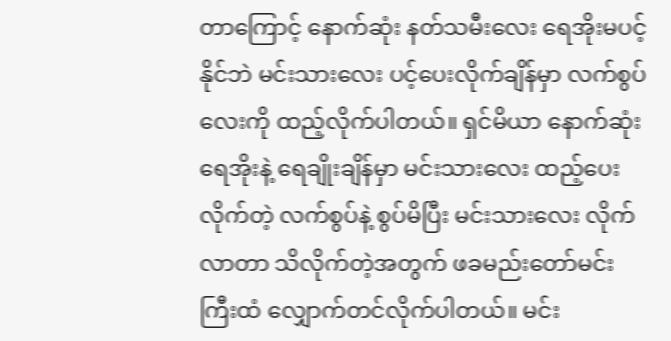တာကြောင့် နောက်ဆုံး နတ်သမီးလေး ရေအိုးမပင့်နိုင်ဘဲ မင်းသားလေး ပင့်ပေးလိုက်ချိန်မှာ လက်စွပ်လေးကို ထည့်လိုက်ပါတယ်။ ရှင်မိယာ နောက်ဆုံး ရေအိုးနဲ့ ရေချိုးချိန်မှာ မင်းသားလေး ထည့်ပေးလိုက်တဲ့ လက်စွပ်နဲ့ စွပ်မိပြီး မင်းသားလေး လိုက်လာတာ သိလိုက်တဲ့အတွက် ဖခမည်းတော်မင်းကြီးထံ လျှောက်တင်လိုက်ပါတယ်။ မင်း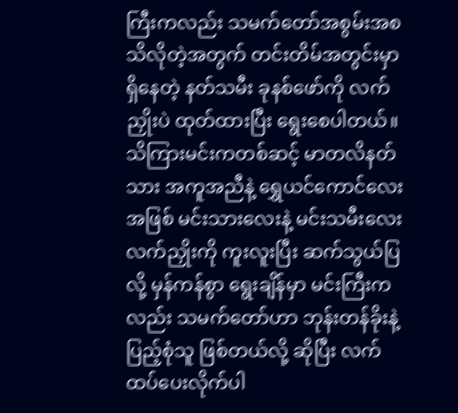ကြီးကလည်း သမက်တော်အစွမ်းအစ  သိလိုတဲ့အတွက် တင်းတိမ်အတွင်းမှာ ရှိနေတဲ့ နတ်သမီး ခုနစ်ဖော်ကို လက်ညှိုးပဲ ထုတ်ထားပြီး ရွေးစေပါတယ်။ သိကြားမင်းကတစ်ဆင့် မာတလိနတ်သား အကူအညီနဲ့ ရွှေယင်ကောင်လေးအဖြစ် မင်းသားလေးနဲ့ မင်းသမီးလေး လက်ညှိုးကို ကူးလူးပြီး ဆက်သွယ်ပြလို့ မှန်ကန်စွာ ရွေးချိန်မှာ မင်းကြီးကလည်း သမက်တော်ဟာ ဘုန်းတန်ခိုးနဲ့ ပြည့်စုံသူ ဖြစ်တယ်လို့ ဆိုပြီး လက်ထပ်ပေးလိုက်ပါ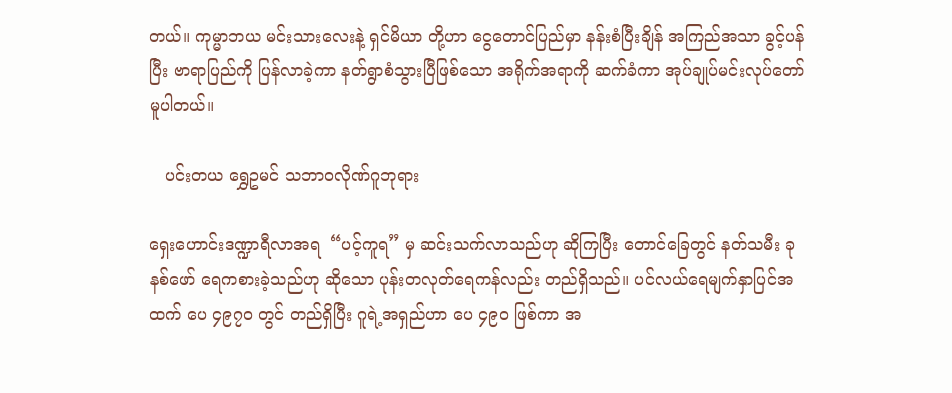တယ်။ ကုမ္မာဘယ မင်းသားလေးနဲ့ ရှင်မိယာ တို့ဟာ ငွေတောင်ပြည်မှာ နန်းစံပြီးချိန် အကြည်အသာ ခွင့်ပန်ပြီး ဗာရာပြည်ကို ပြန်လာခဲ့ကာ နတ်ရွာစံသွားပြီဖြစ်သော အရိုက်အရာကို ဆက်ခံကာ အုပ်ချုပ်မင်းလုပ်တော် မူပါတယ်။

   ပင်းတယ ရွှေဥမင် သဘာဝလိုဏ်ဂူဘုရား

ရှေးဟောင်းဒဏ္ဍာရီလာအရ  “ပင့်ကူရ” မှ ဆင်းသက်လာသည်ဟု ဆိုကြပြီး တောင်ခြေတွင် နတ်သမီး ခုနစ်ဖော် ရေကစားခဲ့သည်ဟု ဆိုသော ပုန်းတလုတ်ရေကန်လည်း တည်ရှိသည်။ ပင်လယ်ရေမျက်နှာပြင်အထက် ပေ ၄၉၇၀ တွင် တည်ရှိပြီး ဂူရဲ့အရှည်ဟာ ပေ ၄၉၀ ဖြစ်ကာ အ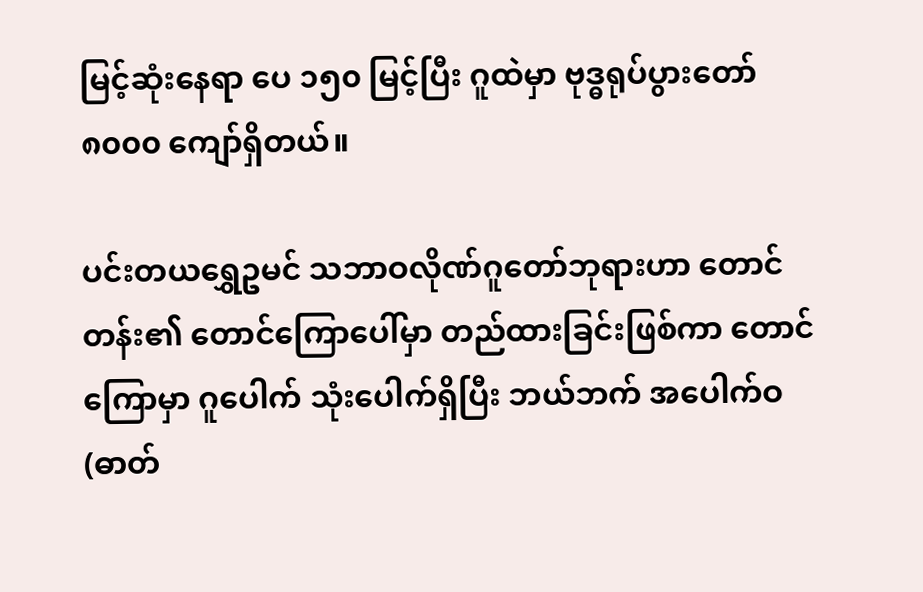မြင့်ဆုံးနေရာ ပေ ၁၅၀ မြင့်ပြီး ဂူထဲမှာ ဗုဒ္ဓရုပ်ပွားတော် ၈၀၀၀ ကျော်ရှိတယ်။

ပင်းတယရွှေဥမင် သဘာဝလိုဏ်ဂူတော်ဘုရားဟာ တောင်တန်း၏ တောင်ကြောပေါ်မှာ တည်ထားခြင်းဖြစ်ကာ တောင်ကြောမှာ ဂူပေါက် သုံးပေါက်ရှိပြီး ဘယ်ဘက် အပေါက်ဝ (ဓာတ်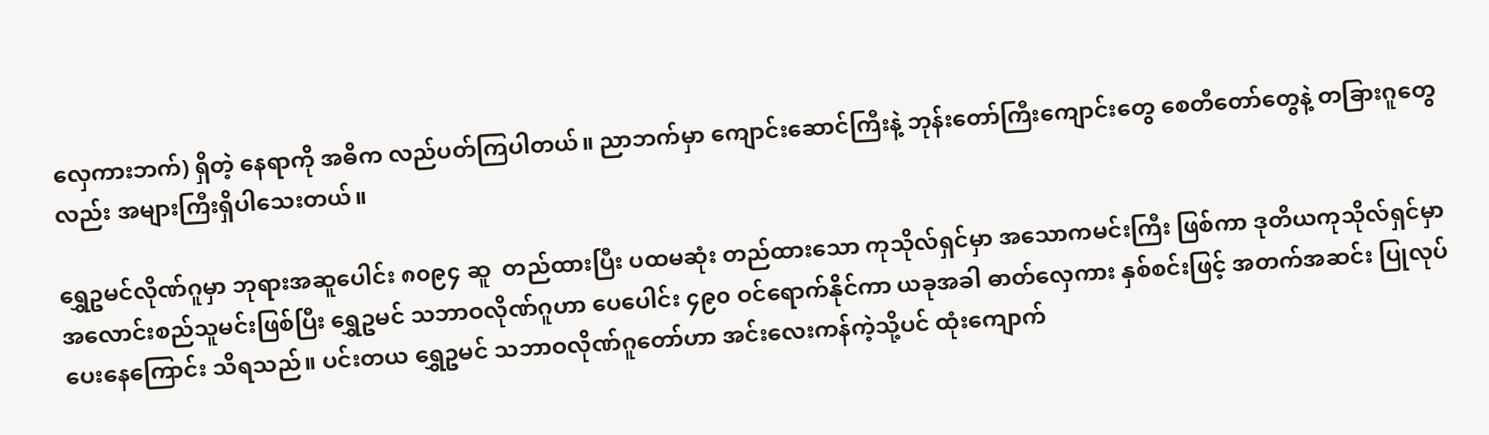လှေကားဘက်) ရှိတဲ့ နေရာကို အဓိက လည်ပတ်ကြပါတယ်။ ညာဘက်မှာ ကျောင်းဆောင်ကြီးနဲ့ ဘုန်းတော်ကြီးကျောင်းတွေ စေတီတော်တွေနဲ့ တခြားဂူတွေလည်း အများကြီးရှိပါသေးတယ်။

ရွှေဥမင်လိုဏ်ဂူမှာ ဘုရားအဆူပေါင်း ၈၀၉၄ ဆူ  တည်ထားပြီး ပထမဆုံး တည်ထားသော ကုသိုလ်ရှင်မှာ အသောကမင်းကြီး ဖြစ်ကာ ဒုတိယကုသိုလ်ရှင်မှာ အလောင်းစည်သူမင်းဖြစ်ပြီး ရွှေဥမင် သဘာဝလိုဏ်ဂူဟာ ပေပေါင်း ၄၉၀ ဝင်ရောက်နိုင်ကာ ယခုအခါ ဓာတ်လှေကား နှစ်စင်းဖြင့် အတက်အဆင်း ပြုလုပ်ပေးနေကြောင်း သိရသည်။ ပင်းတယ ရွှေဥမင် သဘာဝလိုဏ်ဂူတော်ဟာ အင်းလေးကန်ကဲ့သို့ပင် ထုံးကျောက်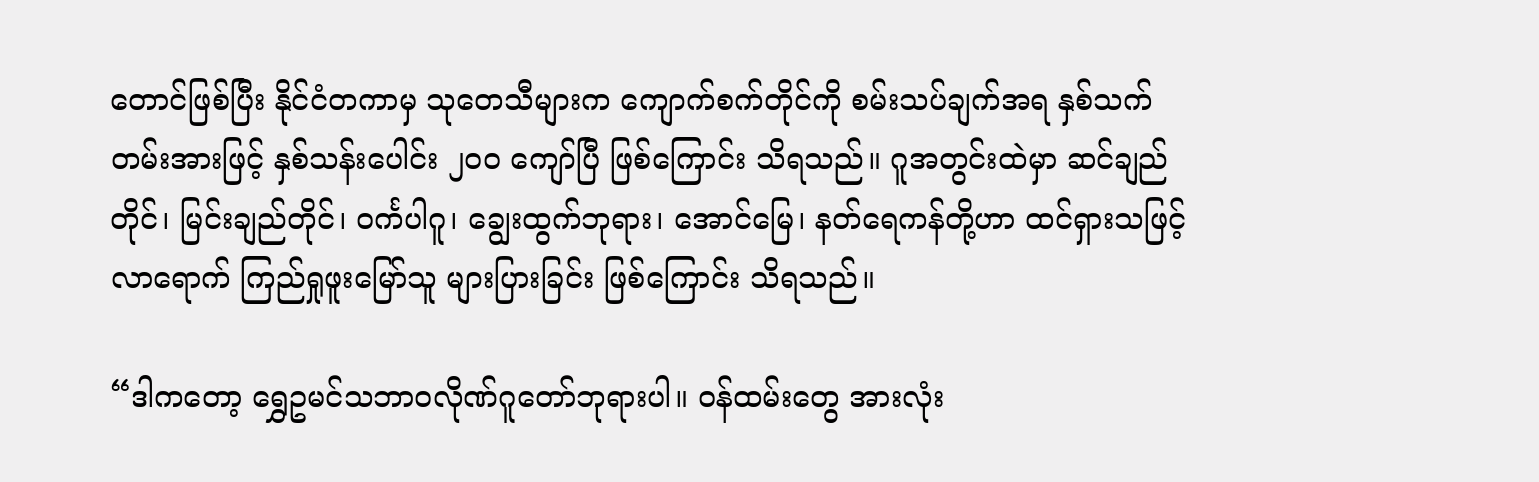တောင်ဖြစ်ပြီး နိုင်ငံတကာမှ သုတေသီများက ကျောက်စက်တိုင်ကို စမ်းသပ်ချက်အရ နှစ်သက်တမ်းအားဖြင့် နှစ်သန်းပေါင်း ၂၀၀ ကျော်ပြီ ဖြစ်ကြောင်း သိရသည်။ ဂူအတွင်းထဲမှာ ဆင်ချည်တိုင်၊ မြင်းချည်တိုင်၊ ဝင်္ကပါဂူ၊ ချွေးထွက်ဘုရား၊ အောင်မြေ၊ နတ်ရေကန်တို့ဟာ ထင်ရှားသဖြင့် လာရောက် ကြည်ရှုဖူးမြော်သူ များပြားခြင်း ဖြစ်ကြောင်း သိရသည်။

“ဒါကတော့ ရွှေဥမင်သဘာဝလိုဏ်ဂူတော်ဘုရားပါ။ ဝန်ထမ်းတွေ အားလုံး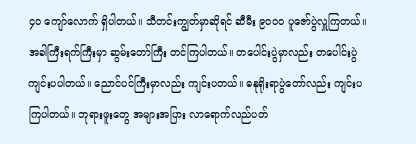၄၀ ကျော်လောက် ရှိပါတယ်။ သီတင်းကျွတ်မှာဆိုရင် ဆီမီး ၉၀၀၀ ပူဇော်ပွဲလှူကြတယ်။ အခါကြီးရက်ကြီးမှာ ဆွမ်းတော်ကြီး တင်ကြပါတယ်။ တပေါင်းပွဲမှာလည်း တပေါင်းပွဲ ကျင်းပပါတယ်။ ညောင်ပင်ကြီးမှာလည်း ကျင်းပတယ်။ ဓနုရိုးရာပွဲတော်လည်း ကျင်းပကြပါတယ်။ ဘုရားဖူးတွေ အများအပြား လာရောက်လည်ပတ်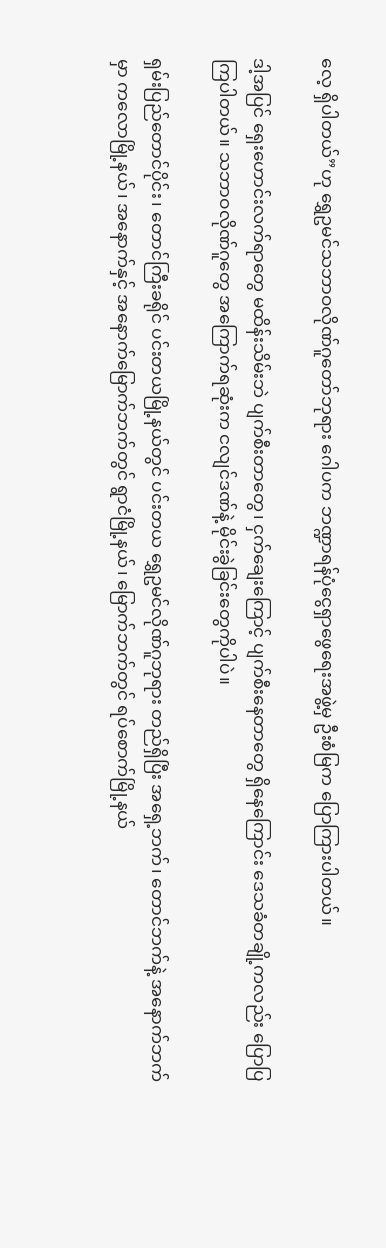လေ့ ရှိပါတယ်”ဟု ရွှေဥမင်သဘာဝလိုဏ်ဂူတော်ဘုရား ဂေါပက ဘဏ္ဍာရန်ပုံငွေရှာဖွေရေးအဖွဲ့မှ ဦးစံမြက ပြောကြားပါတယ်။

ဒါ့အပြင် ရှေးဟောင်းလက်ရာတွေ မထိန်းသိမ်းဘဲ ပျက်စီးတာတွေ၊ ငှက်ချေးကြောင့် ပျက်စီးနေတာတွေ ရှိနေကြောင်း ဒေသခံတချို့ကလည်း ပြောပြကြပါတယ်။ သဘာဝလိုဏ်ဂူတွေ အကြောက်ရဆုံးက ငလျင်ဒဏ်နဲ့ မိုင်းခွဲခြင်းတွေကိုပါပဲ။

ရှမ်းပြည်တောင်ပိုင်း၊ တောင်ကြီးခရိုင် ပင်းတယမြို့နယ်တွင် ပင်းတယ ရွှေဥမင်လိုဏ်ဂူဘုရား တည်ရှိပြီး အရှေ့ဘက်၊ တောင်ဘက်နဲ့ အနောက်ဘက်မှာ ကလောမြို့နယ်၊ အနောက်နှင့် အနောက်မြောက်ဘက်တွင် ရွာငံမြို့နယ်၊ မြောက်ဘက်တွင် ရပ်စောက်မြို့နယ်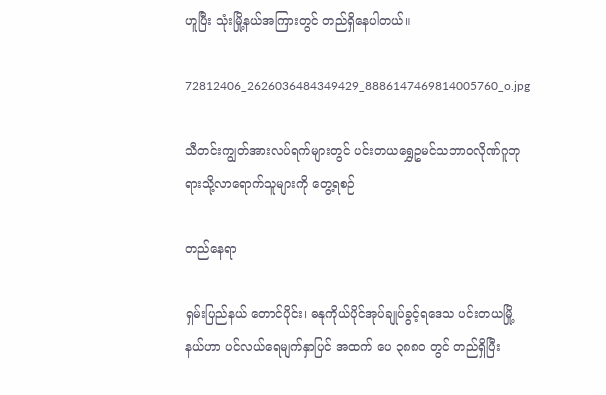ဟူပြီး သုံးမြို့နယ်အကြားတွင် တည်ရှိနေပါတယ်။

72812406_2626036484349429_8886147469814005760_o.jpg

သီတင်းကျွတ်အားလပ်ရက်များတွင် ပင်းတယရွှေဥမင်သဘာဝလိုဏ်ဂူဘုရားသို့လာရောက်သူများကို တွေ့ရစဉ်

တည်နေရာ

ရှမ်းပြည်နယ် တောင်ပိုင်း၊ ဓနုကိုယ်ပိုင်အုပ်ချုပ်ခွင့်ရဒေသ ပင်းတယမြို့နယ်ဟာ ပင်လယ်ရေမျက်နှာပြင် အထက် ပေ ၃၈၈၀ တွင် တည်ရှိပြီး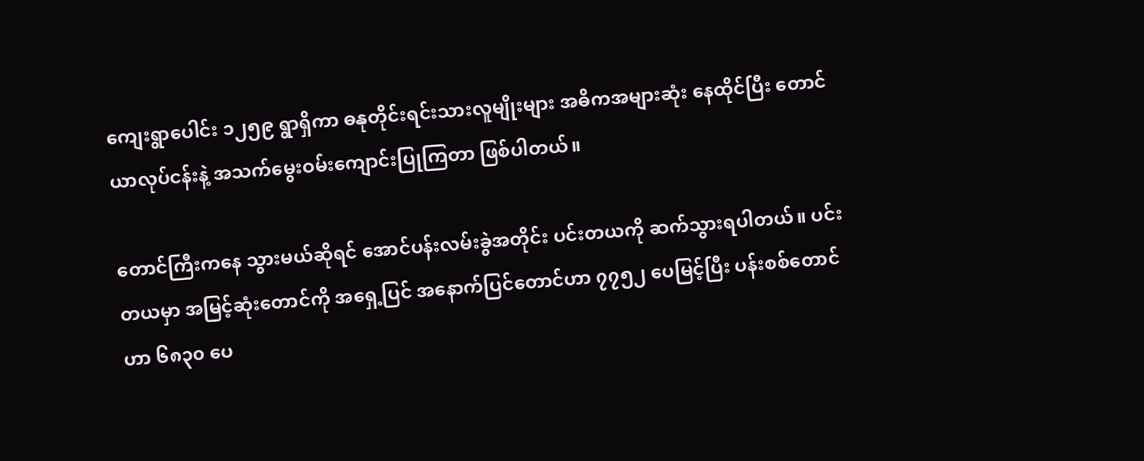ကျေးရွာပေါင်း ၁၂၅၉ ရွာရှိကာ ဓနုတိုင်းရင်းသားလူမျိုးများ အဓိကအများဆုံး နေထိုင်ပြီး တောင်ယာလုပ်ငန်းနဲ့ အသက်မွေးဝမ်းကျောင်းပြုကြတာ ဖြစ်ပါတယ်။

တောင်ကြီးကနေ သွားမယ်ဆိုရင် အောင်ပန်းလမ်းခွဲအတိုင်း ပင်းတယကို ဆက်သွားရပါတယ်။ ပင်းတယမှာ အမြင့်ဆုံးတောင်ကို အရှေ့ပြင် အနောက်ပြင်တောင်ဟာ ၇၇၅၂ ပေမြင့်ပြီး ပန်းစစ်တောင်ဟာ ၆၈၃၀ ပေ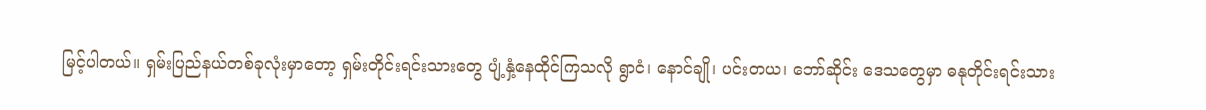မြင့်ပါတယ်။ ရှမ်းပြည်နယ်တစ်ခုလုံးမှာတော့ ရှမ်းတိုင်းရင်းသားတွေ ပျံ့နှံ့နေထိုင်ကြသလို ရွာငံ၊ နောင်ချို၊ ပင်းတယ၊ ဘော်ဆိုင်း ဒေသတွေမှာ ဓနုတိုင်းရင်းသား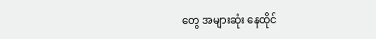တွေ အများဆုံး နေထိုင်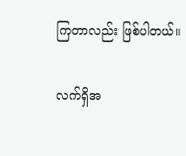ကြတာလည်း ဖြစ်ပါတယ်။

လက်ရှိအ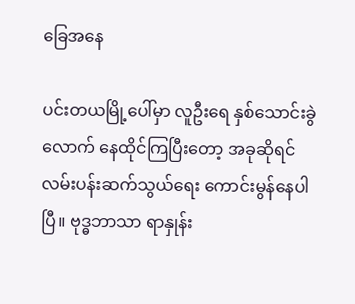ခြေအနေ

ပင်းတယမြို့ပေါ်မှာ လူဦးရေ နှစ်သောင်းခွဲလောက် နေထိုင်ကြပြီးတော့ အခုဆိုရင် လမ်းပန်းဆက်သွယ်ရေး ကောင်းမွန်နေပါပြီ။ ဗုဒ္ဓဘာသာ ရာနှုန်း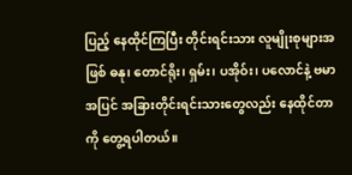ပြည့် နေထိုင်ကြပြီး တိုင်းရင်းသား လူမျိုးစုများအဖြစ် ဓနု၊ တောင်ရိုး၊ ရှမ်း၊ ပအိုဝ်း၊ ပလောင်နဲ့ ဗမာအပြင် အခြားတိုင်းရင်းသားတွေလည်း နေထိုင်တာကို တွေ့ရပါတယ်။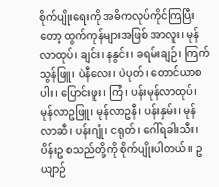စိုက်ပျိုးရေးကို အဓိကလုပ်ကိုင်ကြပြီးတော့ ထွက်ကုန်များအဖြစ် အာလူး၊ မုန်လာထုပ်၊ ချင်း၊ နနွင်း၊ ခရမ်းချဉ်၊ ကြက်သွန်ဖြူ၊ ပဲနီလေး၊ ပဲပုတ်၊ တောင်ယာစပါး၊ ပြောင်းဖူး၊ ကြံ၊ ပန်းမုန်လာထုပ်၊ မုန်လာဥဖြူ၊ မုန်လာဥနီ၊ ပန်းနှမ်း၊ မုန်လာဆီ၊ ပန်းဂျုံ၊ ငရုတ်၊ ဂေါ်ရခါးသီး၊ ပိန်းဥ စသည်တို့ကို စိုက်ပျိုးပါတယ်။ ဥယျာဉ်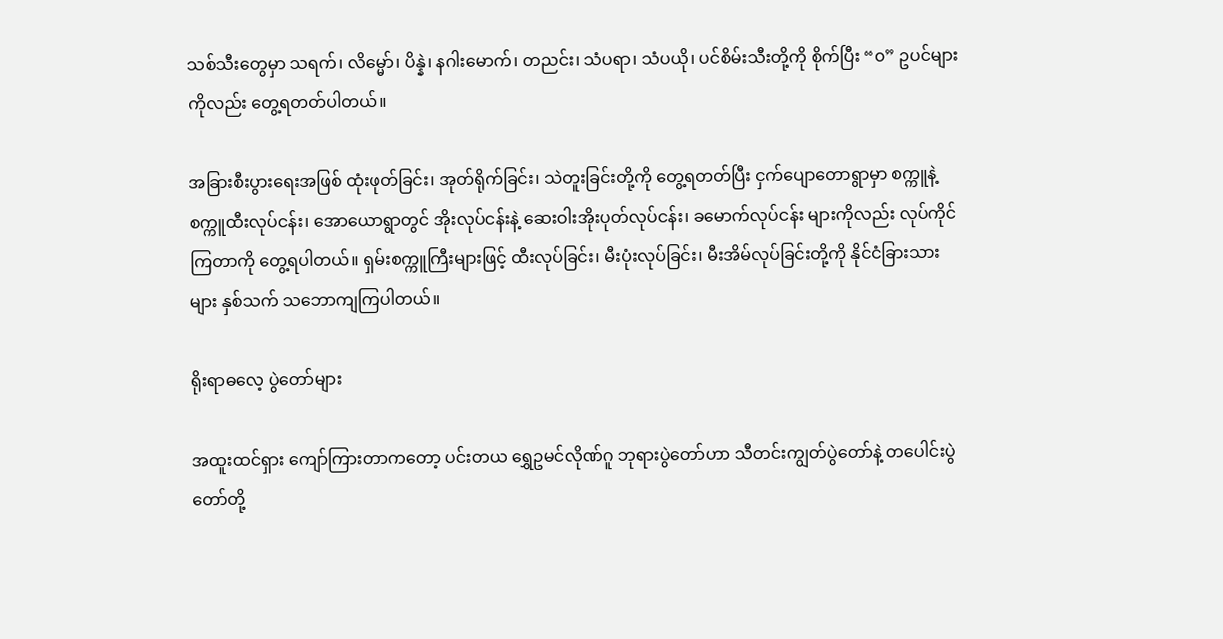သစ်သီးတွေမှာ သရက်၊ လိမ္မော်၊ ပိန္နဲ၊ နဂါးမောက်၊ တညင်း၊ သံပရာ၊ သံပယို၊ ပင်စိမ်းသီးတို့ကို စိုက်ပြီး “၀” ဥပင်များကိုလည်း တွေ့ရတတ်ပါတယ်။

အခြားစီးပွားရေးအဖြစ် ထုံးဖုတ်ခြင်း၊ အုတ်ရိုက်ခြင်း၊ သဲတူးခြင်းတို့ကို တွေ့ရတတ်ပြီး ငှက်ပျောတောရွာမှာ စက္ကူနဲ့ စက္ကူထီးလုပ်ငန်း၊ အောယောရွာတွင် အိုးလုပ်ငန်းနဲ့ ဆေးဝါးအိုးပုတ်လုပ်ငန်း၊ ခမောက်လုပ်ငန်း များကိုလည်း လုပ်ကိုင်ကြတာကို တွေ့ရပါတယ်။ ရှမ်းစက္ကူကြီးများဖြင့် ထီးလုပ်ခြင်း၊ မီးပုံးလုပ်ခြင်း၊ မီးအိမ်လုပ်ခြင်းတို့ကို နိုင်ငံခြားသားများ နှစ်သက် သဘောကျကြပါတယ်။

ရိုးရာဓလေ့ ပွဲတော်များ

အထူးထင်ရှား ကျော်ကြားတာကတော့ ပင်းတယ ရွှေဥမင်လိုဏ်ဂူ ဘုရားပွဲတော်ဟာ သီတင်းကျွတ်ပွဲတော်နဲ့ တပေါင်းပွဲတော်တို့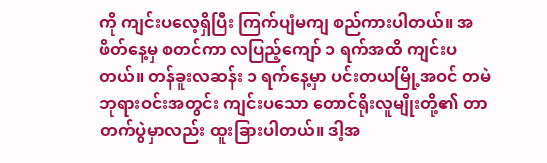ကို ကျင်းပလေ့ရှိပြီး ကြက်ပျံမကျ စည်ကားပါတယ်။ အဖိတ်နေ့မှ စတင်ကာ လပြည့်ကျော် ၁ ရက်အထိ ကျင်းပတယ်။ တန်ခူးလဆန်း ၁ ရက်နေ့မှာ ပင်းတယမြို့အဝင် တမဲဘုရားဝင်းအတွင်း ကျင်းပသော တောင်ရိုးလူမျိုးတို့၏ တာတက်ပွဲမှာလည်း ထူးခြားပါတယ်။ ဒါ့အ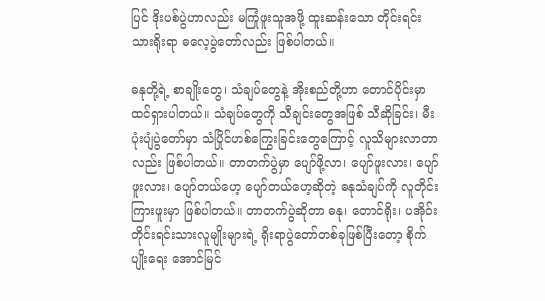ပြင် ဒိုးပစ်ပွဲဟာလည်း မကြုံဖူးသူအဖို့ ထူးဆန်းသော တိုင်းရင်းသားရိုးရာ ဓလေ့ပွဲတော်လည်း ဖြစ်ပါတယ်။

ဓနုတို့ရဲ့ စာချိုးတွေ၊ သံချပ်တွေနဲ့ အိုးစည်တို့ဟာ တောင်ပိုင်းမှာ ထင်ရှားပါတယ်။ သံချပ်တွေကို သီချင်းတွေအဖြစ် သီဆိုခြင်း၊ မီးပုံးပျံပွဲတော်မှာ သံပြိုင်ဟစ်ကြွေးခြင်းတွေကြောင့် လူသိများလာတာလည်း ဖြစ်ပါတယ်။ တာတက်ပွဲမှာ ပျော်ဖို့လာ၊ ပျော်ဖူးလား၊ ပျော်ဖူးလား၊ ပျော်တယ်ဟေ့ ပျော်တယ်ဟေ့ဆိုတဲ့ ဓနုသံချပ်ကို လူတိုင်းကြားဖူးမှာ ဖြစ်ပါတယ်။ တာတက်ပွဲဆိုတာ ဓနု၊ တောင်ရိုး၊ ပအိုဝ်း တိုင်းရင်းသားလူမျိုးများရဲ့ ရိုးရာပွဲတော်တစ်ခုဖြစ်ပြီးတော့ စိုက်ပျိုးရေး အောင်မြင်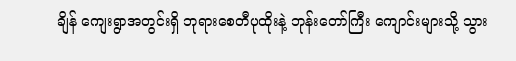ချိန် ကျေးရွာအတွင်းရှိ ဘုရားစေတီပုထိုးနဲ့ ဘုန်းတော်ကြီး ကျောင်းများသို့ သွား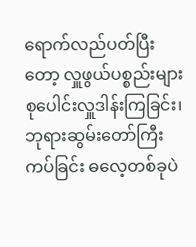ရောက်လည်ပတ်ပြီးတော့ လှူဖွယ်ပစ္စည်းများ စုပေါင်းလှူဒါန်းကြခြင်း၊ ဘုရားဆွမ်းတော်ကြီးကပ်ခြင်း ဓလေ့တစ်ခုပဲ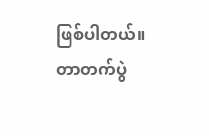ဖြစ်ပါတယ်။ တာတက်ပွဲ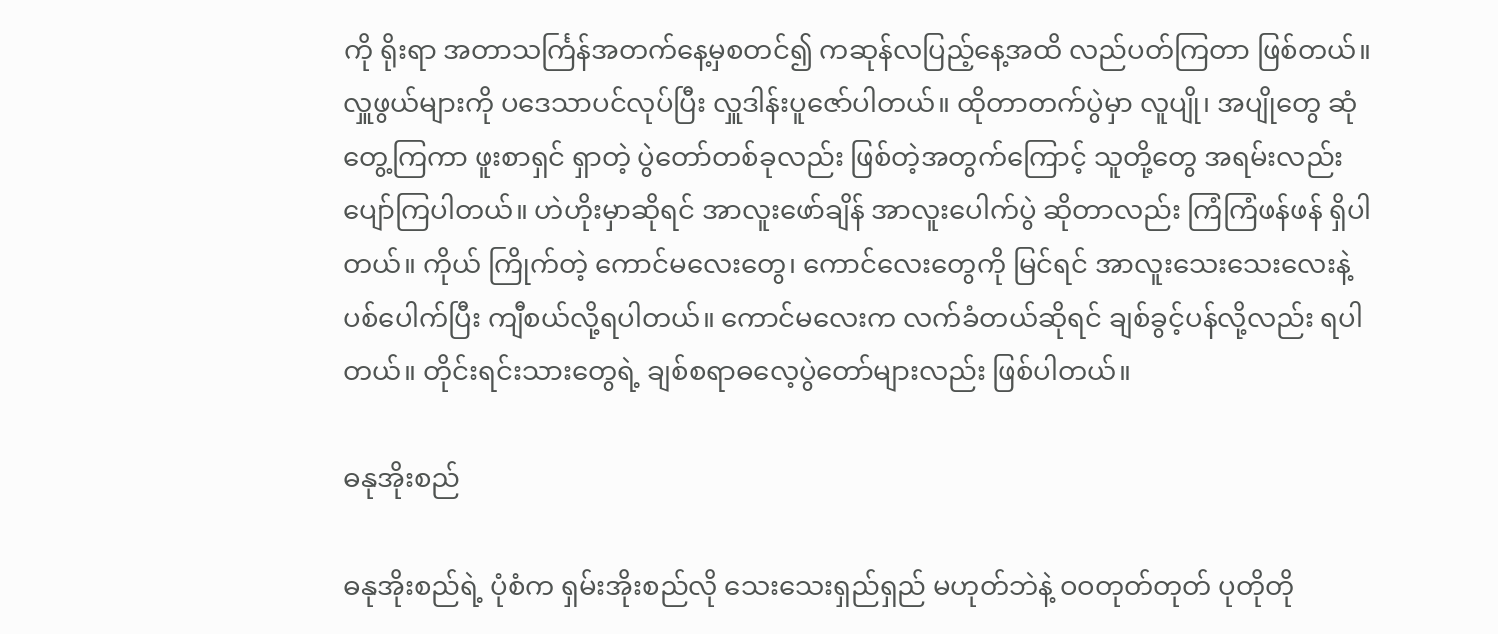ကို ရိုးရာ အတာသင်္ကြန်အတက်နေ့မှစတင်၍ ကဆုန်လပြည့်နေ့အထိ လည်ပတ်ကြတာ ဖြစ်တယ်။ လှူဖွယ်များကို ပဒေသာပင်လုပ်ပြီး လှူဒါန်းပူဇော်ပါတယ်။ ထိုတာတက်ပွဲမှာ လူပျို၊ အပျိုတွေ ဆုံတွေ့ကြကာ ဖူးစာရှင် ရှာတဲ့ ပွဲတော်တစ်ခုလည်း ဖြစ်တဲ့အတွက်ကြောင့် သူတို့တွေ အရမ်းလည်း ပျော်ကြပါတယ်။ ဟဲဟိုးမှာဆိုရင် အာလူးဖော်ချိန် အာလူးပေါက်ပွဲ ဆိုတာလည်း ကြံကြံဖန်ဖန် ရှိပါတယ်။ ကိုယ် ကြိုက်တဲ့ ကောင်မလေးတွေ၊ ကောင်လေးတွေကို မြင်ရင် အာလူးသေးသေးလေးနဲ့ ပစ်ပေါက်ပြီး ကျီစယ်လို့ရပါတယ်။ ကောင်မလေးက လက်ခံတယ်ဆိုရင် ချစ်ခွင့်ပန်လို့လည်း ရပါတယ်။ တိုင်းရင်းသားတွေရဲ့ ချစ်စရာဓလေ့ပွဲတော်များလည်း ဖြစ်ပါတယ်။

ဓနုအိုးစည်

ဓနုအိုးစည်ရဲ့ ပုံစံက ရှမ်းအိုးစည်လို သေးသေးရှည်ရှည် မဟုတ်ဘဲနဲ့ ဝဝတုတ်တုတ် ပုတိုတို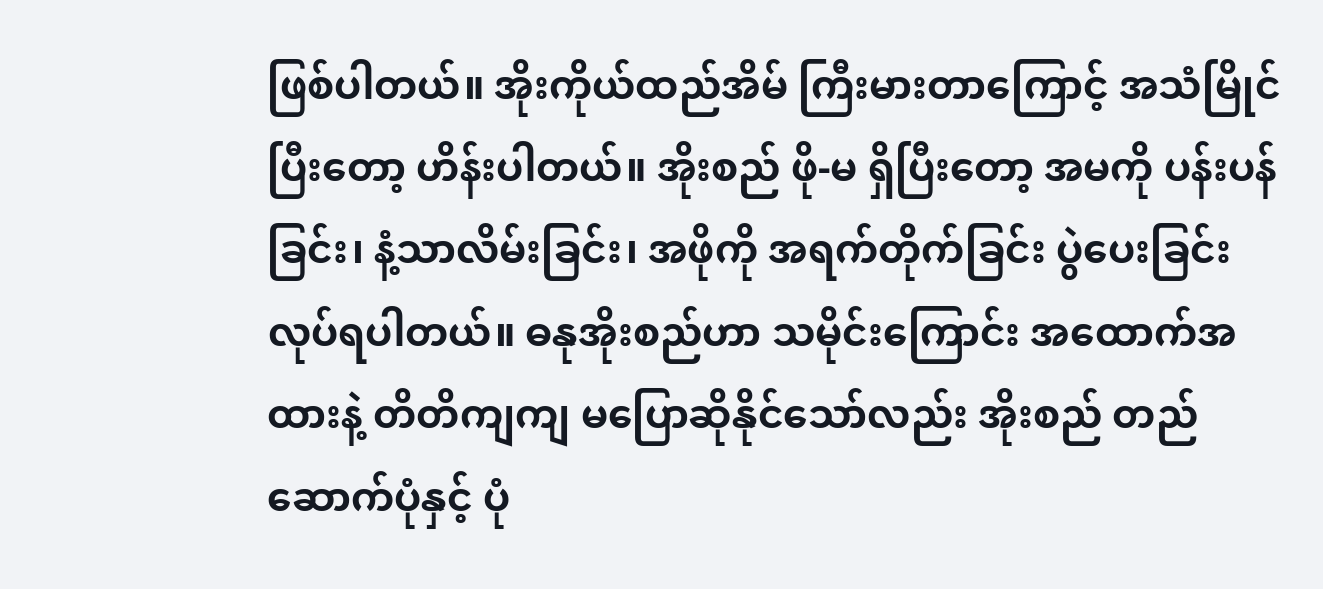ဖြစ်ပါတယ်။ အိုးကိုယ်ထည်အိမ် ကြီးမားတာကြောင့် အသံမြိုင်ပြီးတော့ ဟိန်းပါတယ်။ အိုးစည် ဖို-မ ရှိပြီးတော့ အမကို ပန်းပန်ခြင်း၊ နံ့သာလိမ်းခြင်း၊ အဖိုကို အရက်တိုက်ခြင်း ပွဲပေးခြင်း လုပ်ရပါတယ်။ ဓနုအိုးစည်ဟာ သမိုင်းကြောင်း အထောက်အထားနဲ့ တိတိကျကျ မပြောဆိုနိုင်သော်လည်း အိုးစည် တည်ဆောက်ပုံနှင့် ပုံ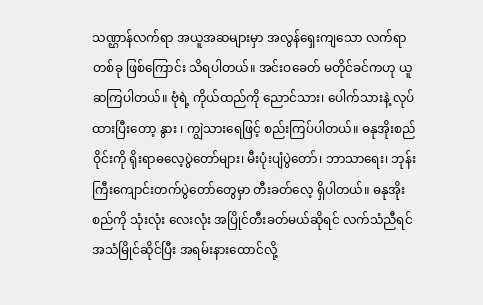သဏ္ဌာန်လက်ရာ အယူအဆများမှာ အလွန်ရှေးကျသော လက်ရာတစ်ခု ဖြစ်ကြောင်း သိရပါတယ်။ အင်းဝခေတ် မတိုင်ခင်ကဟု ယူဆကြပါတယ်။ ဗုံရဲ့ ကိုယ်ထည်ကို ညောင်သား၊ ပေါက်သားနဲ့ လုပ်ထားပြီးတော့ နွား ၊ ကျွဲသားရေဖြင့် စည်းကြပ်ပါတယ်။ ဓနုအိုးစည်ဝိုင်းကို ရိုးရာဓလေ့ပွဲတော်များ၊ မီးပုံးပျံပွဲတော်၊ ဘာသာရေး၊ ဘုန်းကြီးကျောင်းတက်ပွဲတော်တွေမှာ တီးခတ်လေ့ ရှိပါတယ်။ ဓနုအိုးစည်ကို သုံးလုံး လေးလုံး အပြိုင်တီးခတ်မယ်ဆိုရင် လက်သံညီရင် အသံမြိုင်ဆိုင်ပြီး အရမ်းနားထောင်လို့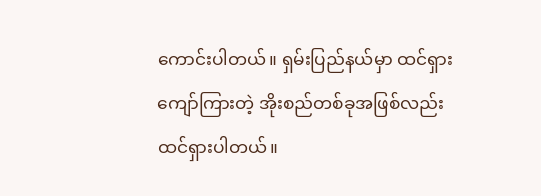ကောင်းပါတယ်။ ရှမ်းပြည်နယ်မှာ ထင်ရှားကျော်ကြားတဲ့ အိုးစည်တစ်ခုအဖြစ်လည်း ထင်ရှားပါတယ်။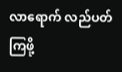လာရောက် လည်ပတ်ကြဖို့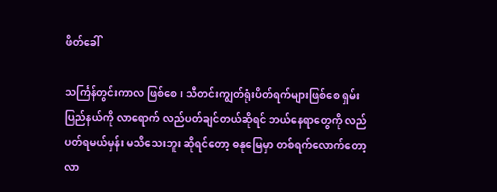ဖိတ်ခေါ်

သင်္ကြန်တွင်းကာလ ဖြစ်စေ၊ သီတင်းကျွတ်ရုံးပိတ်ရက်များဖြစ်စေ ရှမ်းပြည်နယ်ကို လာရောက် လည်ပတ်ချင်တယ်ဆိုရင် ဘယ်နေရာတွေကို လည်ပတ်ရမယ်မှန်း မသိသေးဘူး ဆိုရင်တော့ ဓနုမြေမှာ တစ်ရက်လောက်တော့ လာ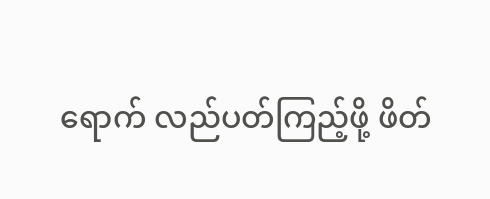ရောက် လည်ပတ်ကြည့်ဖို့ ဖိတ်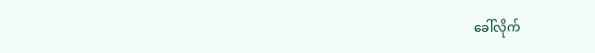ခေါ်လိုက်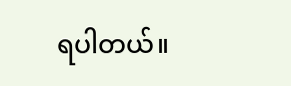ရပါတယ်။